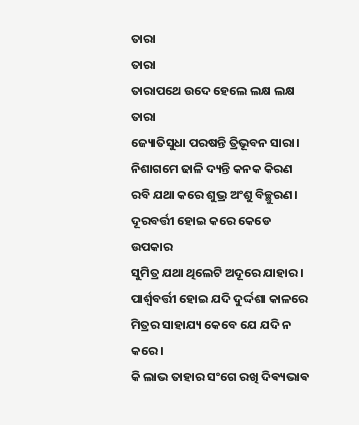ତାରା
ତାରା
ତାରାପଥେ ଉଦେ ହେଲେ ଲକ୍ଷ ଲକ୍ଷ ତାରା
ଜ୍ୟୋତିସୁଧା ପରଷନ୍ତି ତ୍ରିଭୂବନ ସାରା।
ନିଶାଗମେ ଢାଳି ଦ୍ୟନ୍ତି କନକ କିରଣ
ରବି ଯଥା କରେ ଶୁଭ୍ର ଅଂଶୁ ବିଚ୍ଛୁରଣ।
ଦୂରବର୍ତ୍ତୀ ହୋଇ କରେ କେଡେ ଉପକାର
ସୁମିତ୍ର ଯଥା ଥିଲେଟି ଅଦୂରେ ଯାହାର।
ପାର୍ଶ୍ଵବର୍ତ୍ତୀ ହୋଇ ଯଦି ଦୁର୍ଦ୍ଦଶା କାଳରେ
ମିତ୍ରର ସାହାଯ୍ୟ କେବେ ଯେ ଯଦି ନ କରେ।
କି ଲାଭ ତାହାର ସଂଗେ ରଖି ଦିଵ୍ୟଭାଵ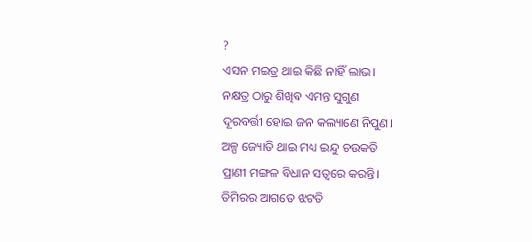?
ଏସନ ମଇତ୍ର ଥାଇ କିଛି ନାହିଁ ଲାଭ।
ନକ୍ଷତ୍ର ଠାରୁ ଶିଖିଵ ଏମନ୍ତ ସୁଗୁଣ
ଦୂରବର୍ତ୍ତୀ ହୋଇ ଜନ କଲ୍ୟାଣେ ନିପୁଣ।
ଅଳ୍ପ ଜ୍ୟୋତି ଥାଇ ମଧ୍ୟ ଇନ୍ଦୁ ଚଉକତି
ପ୍ରାଣୀ ମଙ୍ଗଳ ବିଧାନ ସତ୍ବରେ କରନ୍ତି।
ତିମିରର ଆଗତେ ଝଟତି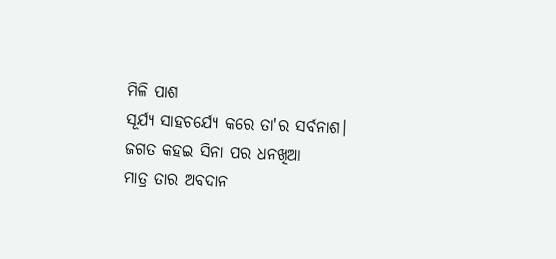ମିଳି ପାଶ
ସୂର୍ଯ୍ୟ ସାହଚର୍ଯ୍ୟେ କରେ ତା'ର ସର୍ବନାଶ।
ଜଗତ କହଇ ସିନା ପର ଧନଖିଆ
ମାତ୍ର ତାର ଅବଦାନ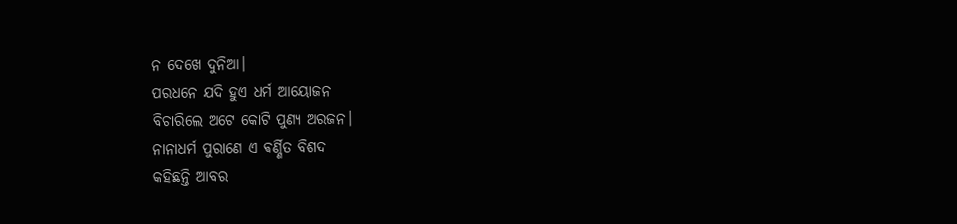ନ ଦେଖେ ଦୁନିଆ।
ପରଧନେ ଯଦି ହୁଏ ଧର୍ମ ଆୟୋଜନ
ବିଚାରିଲେ ଅଟେ କୋଟି ପୁଣ୍ୟ ଅରଜନ।
ନାନାଧର୍ମ ପୁରାଣେ ଏ ଵର୍ଣ୍ଣିତ ବିଶଦ
କହିଛନ୍ତି ଆବର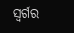ସ୍ୱର୍ଗର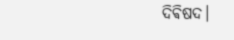ଦିଵିଷଦ।